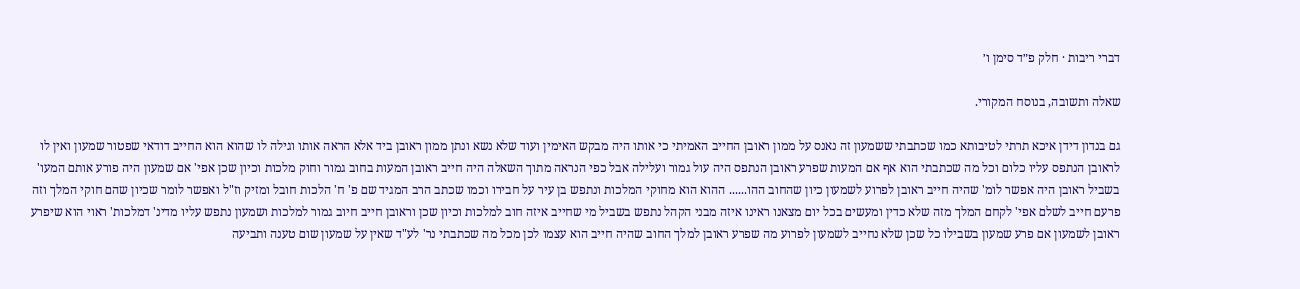דברי ריבות · חלק פ״ד סימן ו׳

שאלה ותשובה, בנוסח המקורי.

גם בנדון דידן איכא תרתי לטיבותא כמו שכתבתי ששמעון זה נאנס על ממון ראובן החייב האמיתי כי אותו היה מבקש האימין ועוד שלא נשא ונתן ממון ראובן ביד אלא הראה אותו וגילה לו שהוא הוא החייב דודאי שפטור שמעון ואין לו לראובן הנתפס עליו כלום וכל מה שכתבתי הוא אף אם המעות שפרע ראובן הנתפס היה עול גמור ועלילה אבל כפי הנראה מתוך השאלה היה חייב ראובן המעות בחוב גמור וחוק מלכות וכיון שכן אפי' אם שמעון היה פורע אותם המעו' בשביל ראובן היה אפשר לומ' שהיה חייב ראובן לפרוע לשמעון כיון שהחוב ההו...... ההוא הוא מחוקי המלכות ונתפש בן עיר על חבירו וכמו שכתב הרב המגיד שם פ' ח' הלכות חובל ומזיק וז"ל ואפשר לומר שכיון שהם חוקי המלך וזה פרעם חייב לשלם אפי' לקחם המלך מזה שלא כדין ומעשים בכל יום מצאנו ראינו איזה מבני הקהל נתפש בשביל מי שחייב איזה חוב למלכות וכיון שכן וראובן חייב חיוב גמור למלכות ושמעון נתפש עליו מדינ' דמלכות' ראוי הוא שיפרע ראובן לשמעון אם פרע שמעון בשבילו כל שכן שלא נחייב לשמעון לפרוע מה שפרע ראובן למלך החוב שהיה חייב הוא עצמו לכן מכל מה שכתבתי נר' לע"ד שאין על שמעון שום טענה ותביעה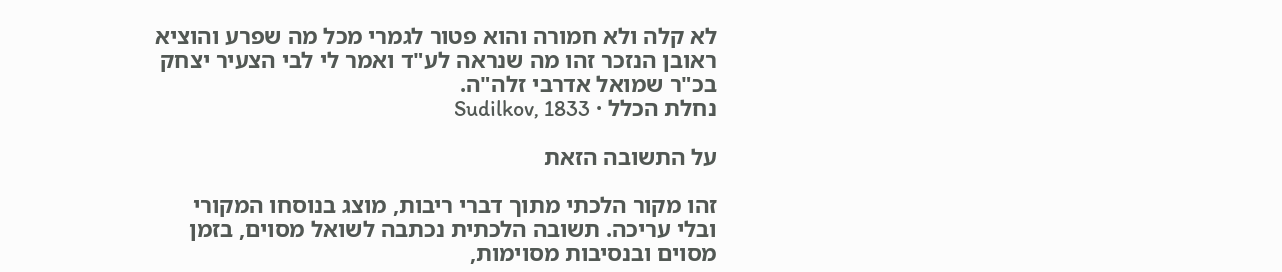לא קלה ולא חמורה והוא פטור לגמרי מכל מה שפרע והוציא ראובן הנזכר זהו מה שנראה לע"ד ואמר לי לבי הצעיר יצחק בכ"ר שמואל אדרבי זלה"ה.
נחלת הכלל · Sudilkov, 1833

על התשובה הזאת

זהו מקור הלכתי מתוך דברי ריבות, מוצג בנוסחו המקורי ובלי עריכה. תשובה הלכתית נכתבה לשואל מסוים, בזמן מסוים ובנסיבות מסוימות,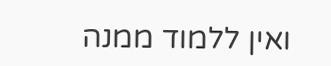ואין ללמוד ממנה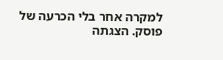למקרה אחר בלי הכרעה של פוסק. הצגתה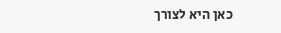כאן היא לצורך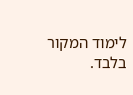לימוד המקור בלבד.